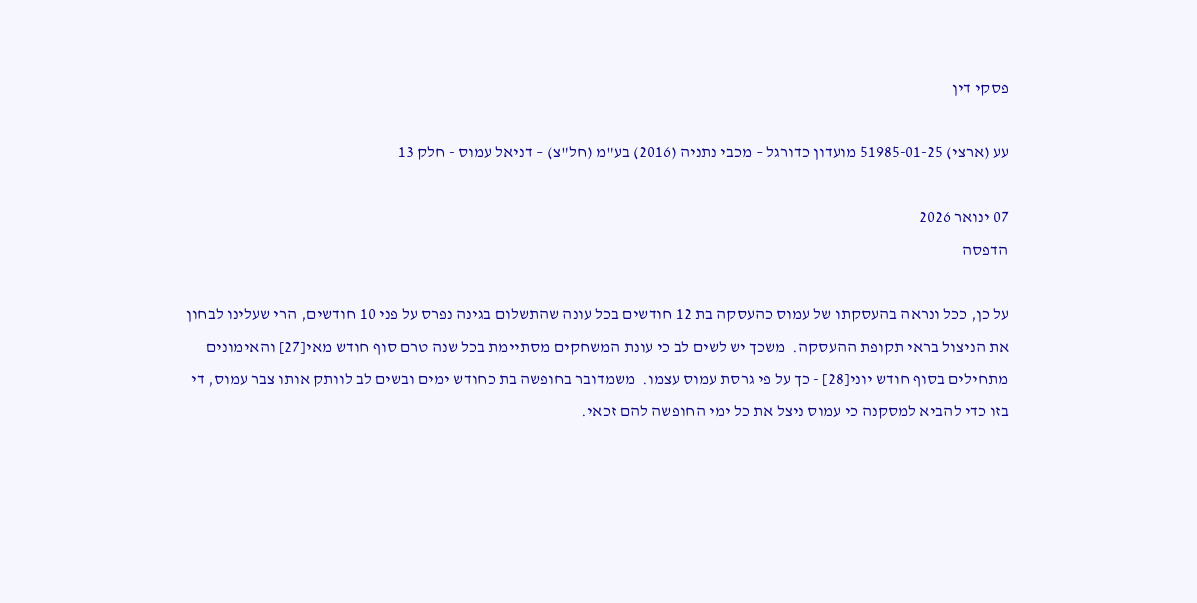פסקי דין

עע (ארצי) 51985-01-25 מועדון כדורגל – מכבי נתניה (2016) בע"מ (חל"צ) – דניאל עמוס - חלק 13

07 ינואר 2026
הדפסה

על כן, ככל ונראה בהעסקתו של עמוס כהעסקה בת 12 חודשים בכל עונה שהתשלום בגינה נפרס על פני 10 חודשים, הרי שעלינו לבחון את הניצול בראי תקופת ההעסקה.  משכך יש לשים לב כי עונת המשחקים מסתיימת בכל שנה טרם סוף חודש מאי[27] והאימונים מתחילים בסוף חודש יוני[28] - כך על פי גרסת עמוס עצמו.  משמדובר בחופשה בת כחודש ימים ובשים לב לוותק אותו צבר עמוס, די בזו כדי להביא למסקנה כי עמוס ניצל את כל ימי החופשה להם זכאי.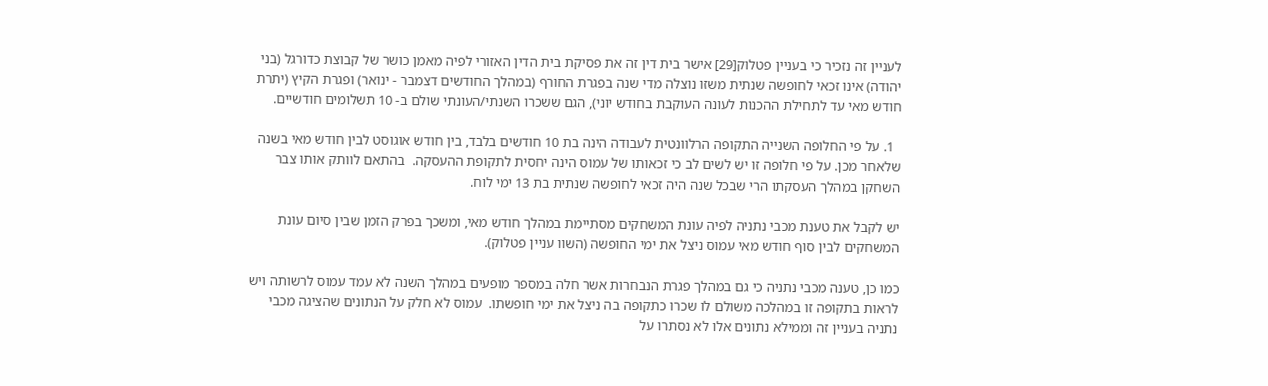לעניין זה נזכיר כי בעניין פטלוק[29] אישר בית דין זה את פסיקת בית הדין האזורי לפיה מאמן כושר של קבוצת כדורגל (בני יהודה) אינו זכאי לחופשה שנתית משזו נוצלה מדי שנה בפגרת החורף (במהלך החודשים דצמבר - ינואר) ופגרת הקיץ (יתרת חודש מאי עד לתחילת ההכנות לעונה העוקבת בחודש יוני), הגם ששכרו השנתי/העונתי שולם ב- 10 תשלומים חודשיים.

  1. על פי החלופה השנייה התקופה הרלוונטית לעבודה הינה בת 10 חודשים בלבד, בין חודש אוגוסט לבין חודש מאי בשנה שלאחר מכן. על פי חלופה זו יש לשים לב כי זכאותו של עמוס הינה יחסית לתקופת ההעסקה.  בהתאם לוותק אותו צבר השחקן במהלך העסקתו הרי שבכל שנה היה זכאי לחופשה שנתית בת 13 ימי לוח.

יש לקבל את טענת מכבי נתניה לפיה עונת המשחקים מסתיימת במהלך חודש מאי, ומשכך בפרק הזמן שבין סיום עונת המשחקים לבין סוף חודש מאי עמוס ניצל את ימי החופשה (השוו עניין פטלוק).

כמו כן, טענה מכבי נתניה כי גם במהלך פגרת הנבחרות אשר חלה במספר מופעים במהלך השנה לא עמד עמוס לרשותה ויש לראות בתקופה זו במהלכה משולם לו שכרו כתקופה בה ניצל את ימי חופשתו.  עמוס לא חלק על הנתונים שהציגה מכבי נתניה בעניין זה וממילא נתונים אלו לא נסתרו על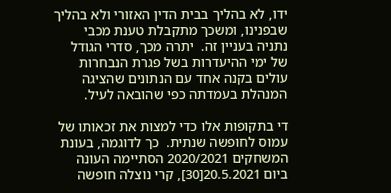ידו, לא בהליך בבית הדין האזורי ולא בהליך שבפנינו, ומשכך מתקבלת טענת מכבי נתניה בעניין זה.  יתרה מכך, סדרי הגודל של ימי ההיעדרות בשל פגרת הנבחרות עולים בקנה אחד עם הנתונים שהציגה המנהלת בעמדתה כפי שהובאה לעיל.

די בתקופות אלו כדי למצות את זכאותו של עמוס לחופשה שנתית.  כך לדוגמה, בעונת המשחקים 2020/2021 הסתיימה העונה ביום 20.5.2021[30], קרי נוצלה חופשה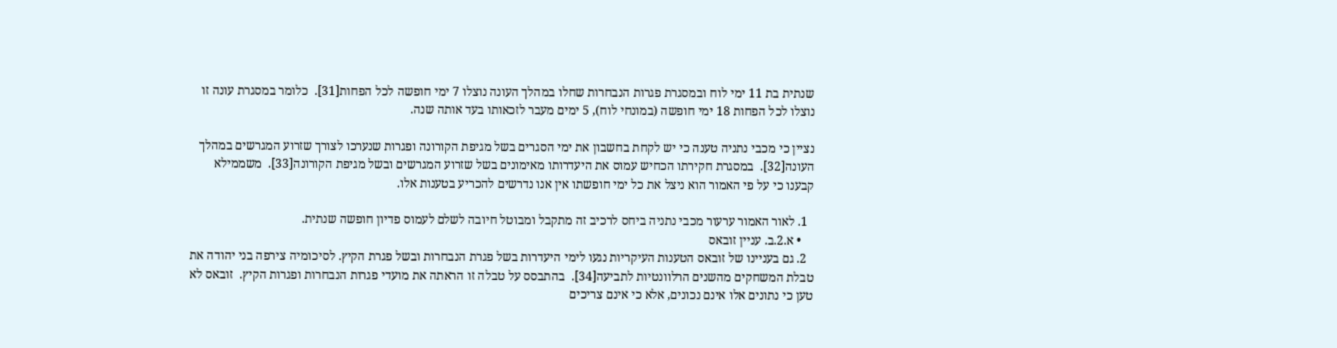שנתית בת 11 ימי לוח ובמסגרת פגרות הנבחרות שחלו במהלך העונה נוצלו 7 ימי חופשה לכל הפחות[31].  כלומר במסגרת עונה זו נוצלו לכל הפחות 18 ימי חופשה (במונחי לוח), 5 ימים מעבר לזכאותו בעד אותה שנה.

נציין כי מכבי נתניה טענה כי יש לקחת בחשבון את ימי הסגרים בשל מגיפת הקורונה ופגרות שנערכו לצורך שזרוע המגרשים במהלך העונה[32].  במסגרת חקירתו הכחיש עמוס את היעדרותו מאימונים בשל שזרוע המגרשים ובשל מגיפת הקורונה[33].  משממילא קבענו כי על פי האמור הוא ניצל את כל ימי חופשתו אין אנו נדרשים להכריע בטענות אלו.

  1. לאור האמור ערעור מכבי נתניה ביחס לרכיב זה מתקבל ומבוטל חיובה לשלם לעמוס פדיון חופשה שנתית.
    • א.2.ב. עניין זובאס
  2. גם בעניינו של זובאס הטענות העיקריות נגעו לימי היעדרות בשל פגרת הנבחרות ובשל פגרת הקיץ. לסיכומיה צירפה בני יהודה את טבלת המשחקים מהשנים הרלוונטיות לתביעה[34].  בהתבסס על טבלה זו הראתה את מועדי פגרות הנבחרות ופגרות הקיץ.  זובאס לא טען כי נתונים אלו אינם נכונים, אלא כי אינם צריכים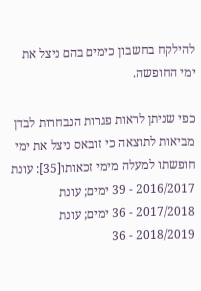להילקח בחשבון כימים בהם ניצל את ימי החופשה.

כפי שניתן לראות פגרות הנבחרות לבדן מביאות לתוצאה כי זובאס ניצל את ימי חופשתו למעלה מימי זכאותו[35]: עונת 2016/2017 - 39 ימים; עונת 2017/2018 - 36 ימים; עונת 2018/2019 - 36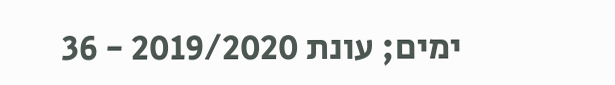ימים; עונת 2019/2020 - 36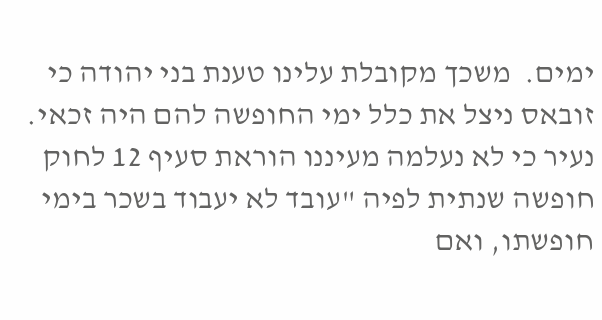ימים.  משכך מקובלת עלינו טענת בני יהודה כי זובאס ניצל את כלל ימי החופשה להם היה זכאי.  נעיר כי לא נעלמה מעיננו הוראת סעיף 12 לחוק חופשה שנתית לפיה "עובד לא יעבוד בשכר בימי חופשתו, ואם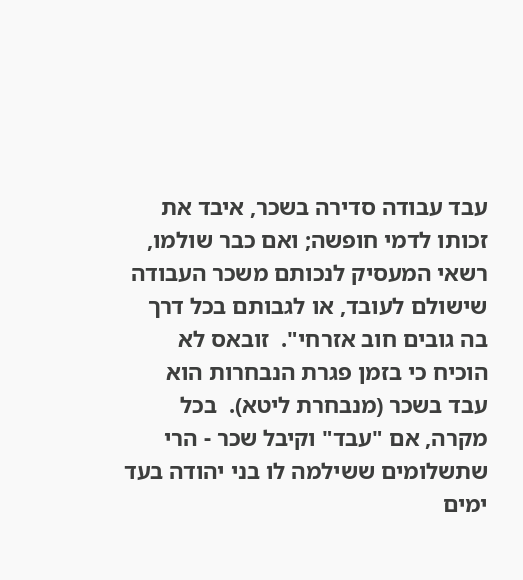עבד עבודה סדירה בשכר, איבד את זכותו לדמי חופשה; ואם כבר שולמו, רשאי המעסיק לנכותם משכר העבודה שישולם לעובד, או לגבותם בכל דרך בה גובים חוב אזרחי".  זובאס לא הוכיח כי בזמן פגרת הנבחרות הוא עבד בשכר (מנבחרת ליטא).  בכל מקרה, אם "עבד" וקיבל שכר - הרי שתשלומים ששילמה לו בני יהודה בעד ימים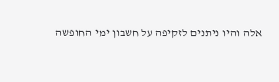אלה והיו ניתנים לזקיפה על חשבון ימי החופשה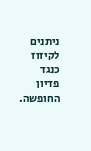ניתנים לקיזוז כנגד פדיון החופשה.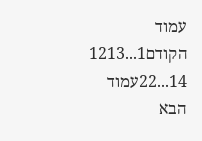עמוד הקודם1...1213
14...22עמוד הבא